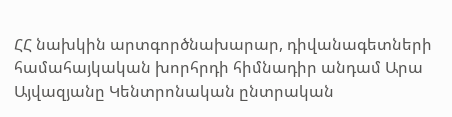ՀՀ նախկին արտգործնախարար, դիվանագետների համահայկական խորհրդի հիմնադիր անդամ Արա Այվազյանը Կենտրոնական ընտրական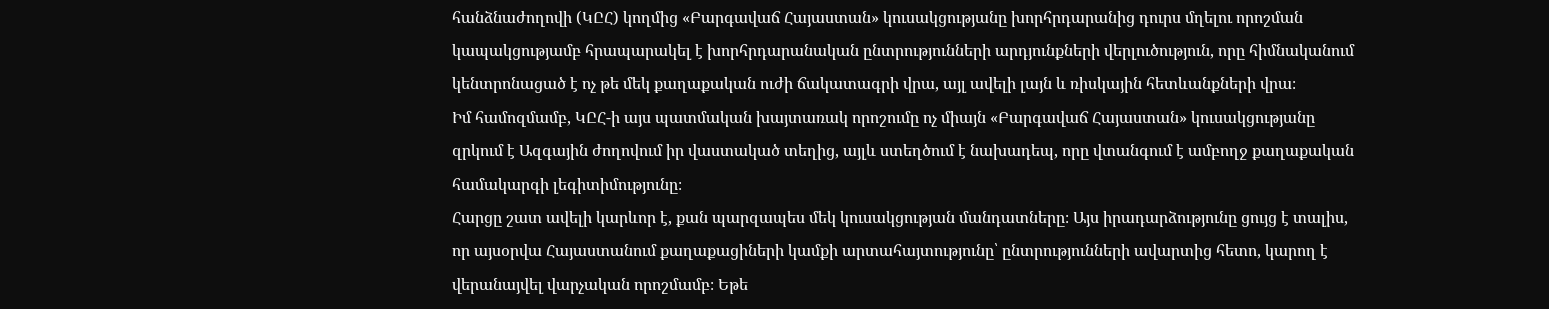հանձնաժողովի (ԿԸՀ) կողմից «Բարգավաճ Հայաստան» կուսակցությանը խորհրդարանից դուրս մղելու որոշման կապակցությամբ հրապարակել է խորհրդարանական ընտրությունների արդյունքների վերլուծություն, որը հիմնականում կենտրոնացած է ոչ թե մեկ քաղաքական ուժի ճակատագրի վրա, այլ ավելի լայն և ռիսկային հետևանքների վրա։
Իմ համոզմամբ, ԿԸՀ-ի այս պատմական խայտառակ որոշումը ոչ միայն «Բարգավաճ Հայաստան» կուսակցությանը զրկում է Ազգային ժողովում իր վաստակած տեղից, այլև ստեղծում է նախադեպ, որը վտանգում է ամբողջ քաղաքական համակարգի լեգիտիմությունը։
Հարցը շատ ավելի կարևոր է, քան պարզապես մեկ կուսակցության մանդատները։ Այս իրադարձությունը ցույց է տալիս, որ այսօրվա Հայաստանում քաղաքացիների կամքի արտահայտությունը՝ ընտրությունների ավարտից հետո, կարող է վերանայվել վարչական որոշմամբ։ Եթե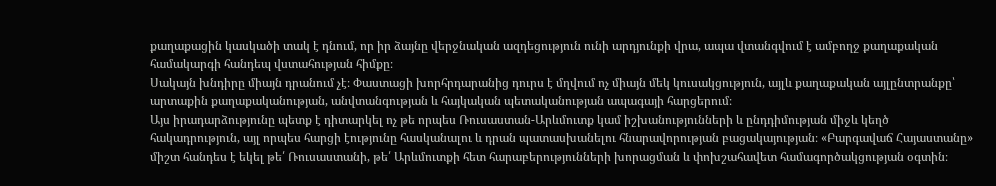քաղաքացին կասկածի տակ է դնում, որ իր ձայնը վերջնական ազդեցություն ունի արդյունքի վրա, ապա վտանգվում է ամբողջ քաղաքական համակարգի հանդեպ վստահության հիմքը։
Սակայն խնդիրը միայն դրանում չէ։ Փաստացի խորհրդարանից դուրս է մղվում ոչ միայն մեկ կուսակցություն, այլև քաղաքական այլընտրանքը՝ արտաքին քաղաքականության, անվտանգության և հայկական պետականության ապագայի հարցերում։
Այս իրադարձությունը պետք է դիտարկել ոչ թե որպես Ռուսաստան-Արևմուտք կամ իշխանությունների և ընդդիմության միջև կեղծ հակադրություն, այլ որպես հարցի էությունը հասկանալու և դրան պատասխանելու հնարավորության բացակայության։ «Բարգավաճ Հայաստանը» միշտ հանդես է եկել թե՛ Ռուսաստանի, թե՛ Արևմուտքի հետ հարաբերությունների խորացման և փոխշահավետ համագործակցության օգտին։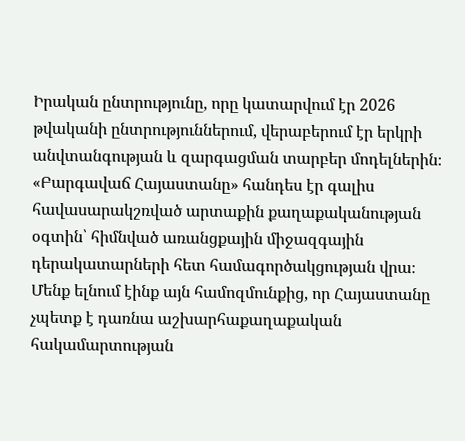Իրական ընտրությունը, որը կատարվում էր 2026 թվականի ընտրություններում, վերաբերում էր երկրի անվտանգության և զարգացման տարբեր մոդելներին։ «Բարգավաճ Հայաստանը» հանդես էր գալիս հավասարակշռված արտաքին քաղաքականության օգտին՝ հիմնված առանցքային միջազգային դերակատարների հետ համագործակցության վրա։ Մենք ելնում էինք այն համոզմունքից, որ Հայաստանը չպետք է դառնա աշխարհաքաղաքական հակամարտության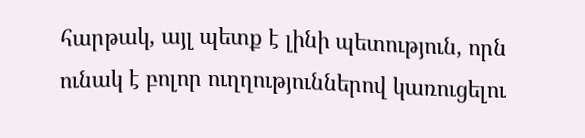հարթակ, այլ պետք է լինի պետություն, որն ունակ է բոլոր ուղղություններով կառուցելու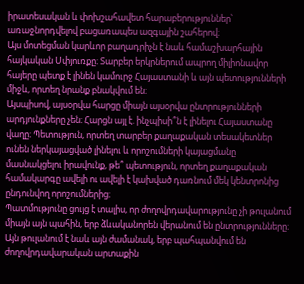իրատեսական և փոխշահավետ հարաբերություններ՝ առաջնորդվելով բացառապես ազգային շահերով։
Այս մոտեցման կարևոր բաղադրիչն է նաև համաշխարհային հայկական Սփյուռքը։ Տարբեր երկրներում ապրող միլիոնավոր հայերը պետք է լինեն կամուրջ Հայաստանի և այն պետությունների միջև, որտեղ նրանք բնակվում են։
Այսպիսով, այսօրվա հարցը միայն այսօրվա ընտրությունների արդյունքները չեն։ Հարցն այլ է. ինչպիսի՞ն է լինելու Հայաստանը վաղը։ Պետություն, որտեղ տարբեր քաղաքական տեսակետներ ունեն ներկայացված լինելու և որոշումների կայացմանը մասնակցելու իրավունք, թե՞ պետություն, որտեղ քաղաքական համակարգը ավելի ու ավելի է կախված դառնում մեկ կենտրոնից ընդունվող որոշումներից։
Պատմությունը ցույց է տալիս, որ ժողովրդավարությունը չի թուլանում միայն այն պահին, երբ ձևականորեն վերանում են ընտրությունները։ Այն թուլանում է նաև այն ժամանակ, երբ պահպանվում են ժողովրդավարական արտաքին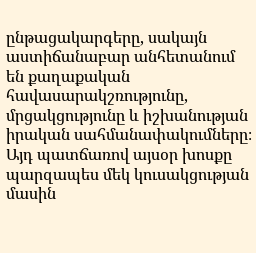ընթացակարգերը, սակայն աստիճանաբար անհետանում են քաղաքական հավասարակշռությունը, մրցակցությունը և իշխանության իրական սահմանափակումները։
Այդ պատճառով այսօր խոսքը պարզապես մեկ կուսակցության մասին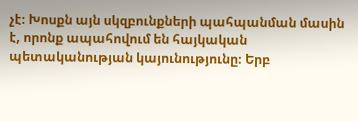չէ։ Խոսքն այն սկզբունքների պահպանման մասին է, որոնք ապահովում են հայկական պետականության կայունությունը։ Երբ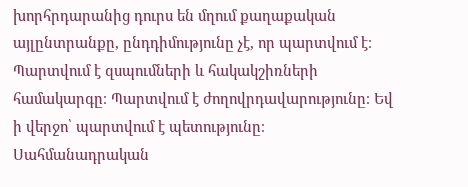խորհրդարանից դուրս են մղում քաղաքական այլընտրանքը, ընդդիմությունը չէ, որ պարտվում է։ Պարտվում է զսպումների և հակակշիռների համակարգը։ Պարտվում է ժողովրդավարությունը։ Եվ ի վերջո՝ պարտվում է պետությունը։
Սահմանադրական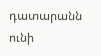դատարանն ունի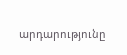արդարությունը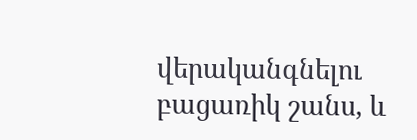վերականգնելու բացառիկ շանս, և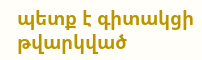պետք է գիտակցի թվարկված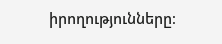իրողությունները։